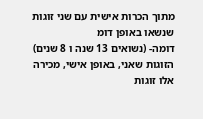מתוך הכרות אישית עם שני זוגות שנשאו באופן דומ
דומה- (נשואים 13 שנה ו 8 שנים)
הזוגות שאני, באופן אישי, מכירה אלו זוגות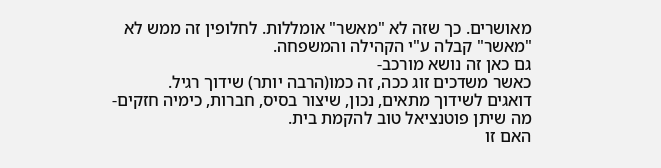מאושרים. כך שזה לא "מאשר" אומללות. לחלופין זה ממש לא "מאשר" קבלה ע"י הקהילה והמשפחה.
גם כאן זה נושא מורכב-
כאשר משדכים זוג ככה, זה כמו(הרבה יותר) שידוך רגיל.
דואגים לשידוך מתאים, נכון, שיצור בסיס, חברות, כימיה חזקים- מה שיתן פוטנציאל טוב להקמת בית.
האם זו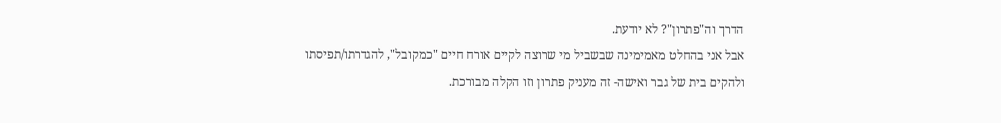הדרך וה"פתרון"? לא יודעת.
אבל אני בהחלט מאמימינה שבשביל מי שרוצה לקיים אורח חיים "כמקובל", להגדרתו/תפיסתו ולהקים בית של גבר ואישה- זה מעניק פתרון וזו הקלה מבורכת.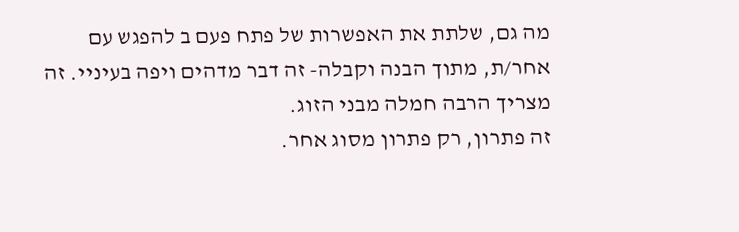מה גם, שלתת את האפשרות של פתח פעם ב להפגש עם אחר/ת, מתוך הבנה וקבלה- זה דבר מדהים ויפה בעיניי. זה מצריך הרבה חמלה מבני הזוג.
זה פתרון, רק פתרון מסוג אחר.